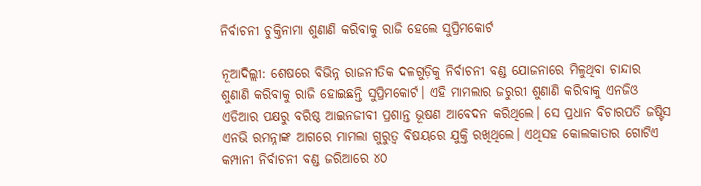ନିର୍ବାଚନୀ ଚୁକ୍ତିନାମା ଶୁଣାଣି କରିବାକୁ ରାଜି ହେଲେ ସୁପ୍ରିମକୋର୍ଟ

ନୂଆଦିଲ୍ଲୀ: ଶେଷରେ ବିଭିନ୍ନ ରାଜନୀତିକ ଦଳଗୁଡ଼ିକୁ ନିର୍ବାଚନୀ ବଣ୍ଡ ଯୋଜନାରେ ମିଳୁଥିବା ଚାନ୍ଦାର ଶୁଣାଣି କରିବାକୁ ରାଜି ହୋଇଛନ୍ତି ସୁପ୍ରିମକୋର୍ଟ। ଏହି ମାମଲାର ଜରୁରୀ ଶୁଣାଣି କରିବାକୁ ଏନଜିଓ ଏଡିଆର ପକ୍ଷରୁ ବରିଷ୍ଠ ଆଇନଜୀବୀ ପ୍ରଶାନ୍ତ ଭୂଷଣ ଆବେଦନ କରିଥିଲେ। ସେ ପ୍ରଧାନ ବିଚାରପତି ଜଷ୍ଟିସ ଏନଭି ରମନ୍ନାଙ୍କ ଆଗରେ ମାମଲା ଗୁରୁତ୍ୱ ବିଷୟରେ ଯୁକ୍ତି ରଖିଥିଲେ। ଏଥିସହ କୋଲକାତାର ଗୋଟିଏ କମ୍ପାନୀ ନିର୍ବାଚନୀ ବଣ୍ଡ ଜରିଆରେ ୪୦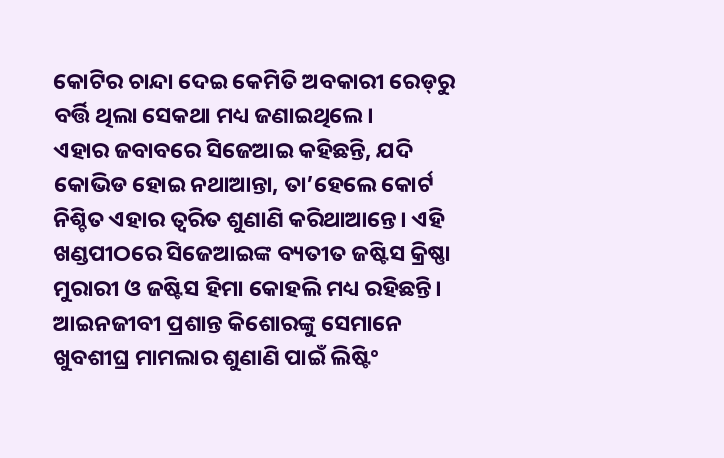କୋଟିର ଚାନ୍ଦା ଦେଇ କେମିତି ଅବକାରୀ ରେଡ୍‌ରୁ ବର୍ତ୍ତି ଥିଲା ସେକଥା ମଧ୍ୟ ଜଣାଇଥିଲେ।
ଏହାର ଜବାବରେ ସିଜେଆଇ କହିଛନ୍ତି, ଯଦି କୋଭିଡ ହୋଇ ନଥାଆନ୍ତା, ତା’ହେଲେ କୋର୍ଟ ନିଶ୍ଚିତ ଏହାର ତ୍ୱରିତ ଶୁଣାଣି କରିଥାଆନ୍ତେ। ଏହି ଖଣ୍ଡପୀଠରେ ସିଜେଆଇଙ୍କ ବ୍ୟତୀତ ଜଷ୍ଟିସ କ୍ରିଷ୍ଣା ମୁରାରୀ ଓ ଜଷ୍ଟିସ ହିମା କୋହଲି ମଧ୍ୟ ରହିଛନ୍ତି।
ଆଇନଜୀବୀ ପ୍ରଶାନ୍ତ କିଶୋରଙ୍କୁ ସେମାନେ ଖୁବଶୀଘ୍ର ମାମଲାର ଶୁଣାଣି ପାଇଁ ଲିଷ୍ଟିଂ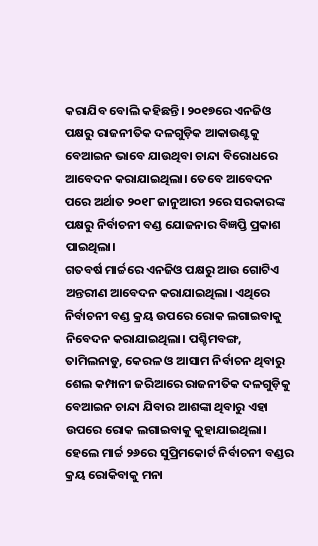କରାଯିବ ବୋଲି କହିଛନ୍ତି। ୨୦୧୭ରେ ଏନଜିଓ ପକ୍ଷରୁ ରାଜନୀତିକ ଦଳଗୁଡ଼ିକ ଆକାଉଣ୍ଟକୁ ବେଆଇନ ଭାବେ ଯାଉଥିବା ଚାନ୍ଦା ବିରୋଧରେ ଆବେଦନ କରାଯାଇଥିଲା। ତେବେ ଆବେଦନ ପରେ ଅର୍ଥାତ ୨୦୧୮ ଜାନୁଆରୀ ୨ରେ ସରକାରଙ୍କ ପକ୍ଷରୁ ନିର୍ବାଚନୀ ବଣ୍ଡ ଯୋଜନାର ବିଜ୍ଞପ୍ତି ପ୍ରକାଶ ପାଇଥିଲା।
ଗତବର୍ଷ ମାର୍ଚ୍ଚରେ ଏନଜିଓ ପକ୍ଷରୁ ଆଉ ଗୋଟିଏ ଅନ୍ତରୀଣ ଆବେଦନ କରାଯାଇଥିଲା। ଏଥିରେ ନିର୍ବାଚନୀ ବଣ୍ଡ କ୍ରୟ ଉପରେ ରୋକ ଲଗାଇବାକୁ ନିବେଦନ କରାଯାଇଥିଲା। ପଶ୍ଚିମବଙ୍ଗ, ତାମିଲନାଡୁ, କେରଳ ଓ ଆସାମ ନିର୍ବାଚନ ଥିବାରୁ ଶେଲ କମ୍ପାନୀ ଜରିଆରେ ରାଜନୀତିକ ଦଳଗୁଡ଼ିକୁ ବେଆଇନ ଚାନ୍ଦା ଯିବାର ଆଶଙ୍କା ଥିବାରୁ ଏହା ଉପରେ ରୋକ ଲଗାଇବାକୁ କୁହାଯାଇଥିଲା।
ହେଲେ ମାର୍ଚ୍ଚ ୨୬ରେ ସୁପ୍ରିମକୋର୍ଟ ନିର୍ବାଚନୀ ବଣ୍ଡର କ୍ରୟ ରୋକିବାକୁ ମନା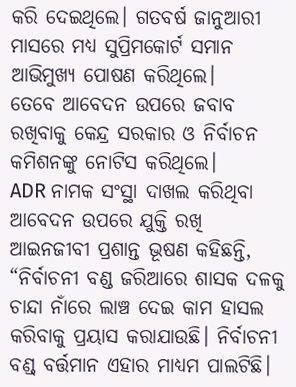କରି ଦେଇଥିଲେ। ଗତବର୍ଷ ଜାନୁଆରୀ ମାସରେ ମଧ୍ୟ ସୁପ୍ରିମକୋର୍ଟ ସମାନ ଆଭିମୁଖ୍ୟ ପୋଷଣ କରିଥିଲେ। ତେବେ ‌ଆବେଦନ ଉପରେ ଜବାବ ରଖିବାକୁ କେନ୍ଦ୍ର ସରକାର ଓ ନିର୍ବାଚନ କମିଶନଙ୍କୁ ନୋଟିସ କରିଥିଲେ।
ADR ନାମକ ସଂସ୍ଥା ଦାଖଲ କରିଥିବା ଆବେଦନ ଉପରେ ଯୁକ୍ତି ରଖି ଆଇନଜୀବୀ ପ୍ରଶାନ୍ତ ଭୂଷଣ କହିଛନ୍ତି, “ନିର୍ବାଚନୀ ବଣ୍ଡ ଜରିଆରେ ଶାସକ ଦଳକୁ ଚାନ୍ଦା ନାଁରେ ଲାଞ୍ଚ ଦେଇ କାମ ହାସଲ କରିବାକୁ ପ୍ରୟାସ କରାଯାଉଛି। ନିର୍ବାଚନୀ ବଣ୍ଡ୍‌ ବର୍ତ୍ତମାନ ଏହାର ମାଧ୍ୟମ ପାଲଟିଛି।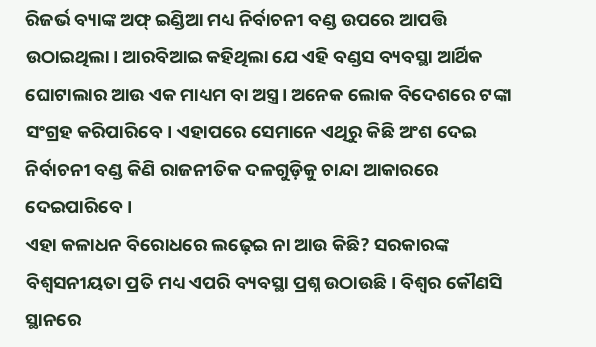ରିଜର୍ଭ ବ୍ୟାଙ୍କ ଅଫ୍ ଇଣ୍ଡିଆ ମଧ୍ୟ ନିର୍ବାଚନୀ ବଣ୍ଡ ଉପରେ ଆପତ୍ତି ଉଠାଇଥିଲା। ଆରବିଆଇ କହିଥିଲା ଯେ ଏହି ବଣ୍ଡସ ବ୍ୟବସ୍ଥା ଆର୍ଥିକ ଘୋଟାଲାର ଆଉ ଏକ ମାଧ୍ୟମ ବା ଅସ୍ତ୍ର। ଅନେକ ଲୋକ ବିଦେଶରେ ଟଙ୍କା ସଂଗ୍ରହ କରିପାରିବେ। ଏହାପରେ ସେମାନେ ଏଥିରୁ କିଛି ଅଂଶ ଦେଇ ନିର୍ବାଚନୀ ବଣ୍ଡ କିଣି ରାଜନୀତିକ ଦଳଗୁଡ଼ିକୁ ଚାନ୍ଦା ଆକାରରେ ଦେଇପାରିବେ।
ଏହା କଳାଧନ ବିରୋଧରେ ଲଢ଼େଇ ନା ଆଉ କିଛି? ସରକାରଙ୍କ ବିଶ୍ୱସନୀୟତା ପ୍ରତି ମଧ୍ୟ ଏପରି ବ୍ୟବସ୍ଥା ପ୍ରଶ୍ନ ଉଠାଉଛି। ବିଶ୍ୱର କୌଣସି ସ୍ଥାନରେ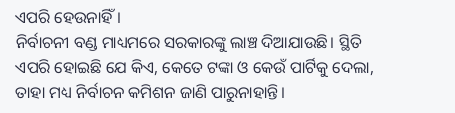ଏପରି ହେଉନାହିଁ।
ନିର୍ବାଚନୀ ବଣ୍ଡ ମାଧ୍ୟମରେ ସରକାରଙ୍କୁ ଲାଞ୍ଚ ଦିଆଯାଉଛି। ସ୍ଥିତି ଏପରି ହୋଇଛି ଯେ କିଏ, କେତେ ଟଙ୍କା ଓ କେଉଁ ପାର୍ଟିକୁ ଦେଲା, ତାହା ମଧ୍ୟ ନିର୍ବାଚନ କମିଶନ ଜାଣି ପାରୁନାହାନ୍ତି।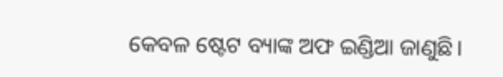କେବଳ ଷ୍ଟେଟ ବ୍ୟାଙ୍କ ଅଫ ଇଣ୍ଡିଆ ଜାଣୁଛି।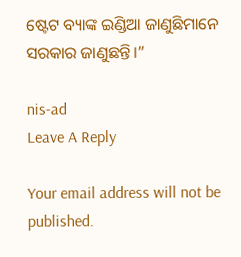ଷ୍ଟେଟ ବ୍ୟାଙ୍କ ଇଣ୍ଡିଆ ଜାଣୁଛିମାନେ ସରକାର ଜାଣୁଛନ୍ତି।”

nis-ad
Leave A Reply

Your email address will not be published.